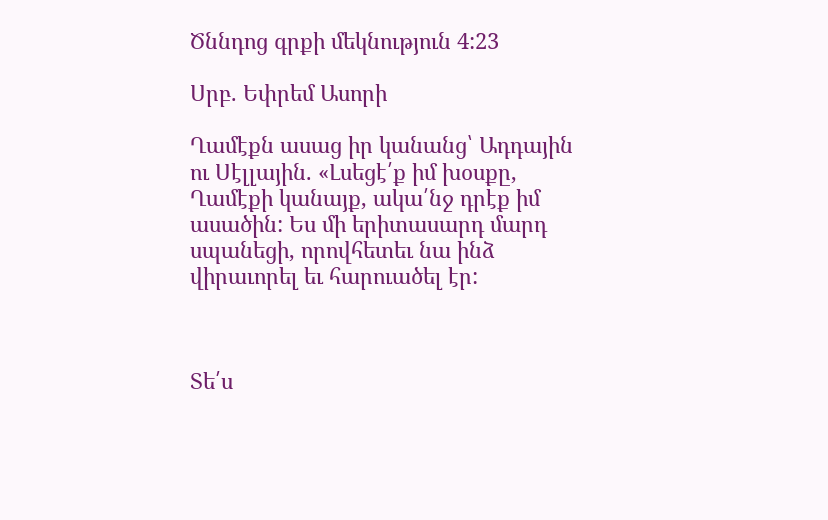Ծննդոց գրքի մեկնություն 4:23

Սրբ. Եփրեմ Ասորի

Ղամէքն ասաց իր կանանց՝ Ադդային ու Սէլլային. «Լսեցէ՛ք իմ խօսքը, Ղամէքի կանայք, ակա՛նջ դրէք իմ ասածին: Ես մի երիտասարդ մարդ սպանեցի, որովհետեւ նա ինձ վիրաւորել եւ հարուածել էր:



Տե՛ս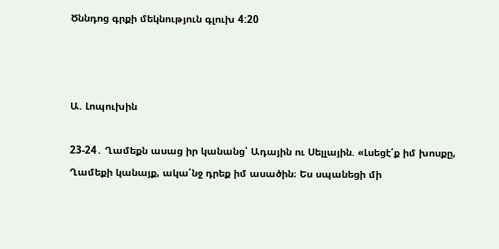Ծննդոց գրքի մեկնություն գլուխ 4:20



Ա. Լոպուխին

23-24․ Ղամեքն ասաց իր կանանց՝ Ադային ու Սելլային. «Լսեցէ՛ք իմ խոսքը, Ղամեքի կանայք, ակա՛նջ դրեք իմ ասածին։ Ես սպանեցի մի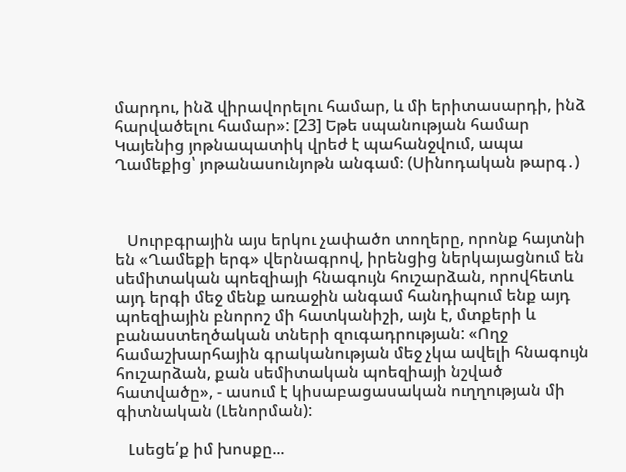մարդու, ինձ վիրավորելու համար, և մի երիտասարդի, ինձ հարվածելու համար»: [23] Եթե սպանության համար Կայենից յոթնապատիկ վրեժ է պահանջվում, ապա Ղամեքից՝ յոթանասունյոթն անգամ։ (Սինոդական թարգ․)



   Սուրբգրային այս երկու չափածո տողերը, որոնք հայտնի են «Ղամեքի երգ» վերնագրով, իրենցից ներկայացնում են սեմիտական պոեզիայի հնագույն հուշարձան, որովհետև այդ երգի մեջ մենք առաջին անգամ հանդիպում ենք այդ պոեզիային բնորոշ մի հատկանիշի, այն է, մտքերի և բանաստեղծական տների զուգադրության: «Ողջ համաշխարհային գրականության մեջ չկա ավելի հնագույն հուշարձան, քան սեմիտական պոեզիայի նշված հատվածը», - ասում է կիսաբացասական ուղղության մի գիտնական (Լենորման):

   Լսեցե՛ք իմ խոսքը...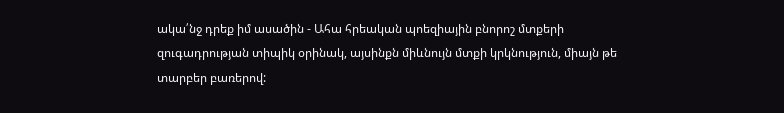ակա՛նջ դրեք իմ ասածին - Ահա հրեական պոեզիային բնորոշ մտքերի զուգադրության տիպիկ օրինակ, այսինքն միևնույն մտքի կրկնություն, միայն թե տարբեր բառերով: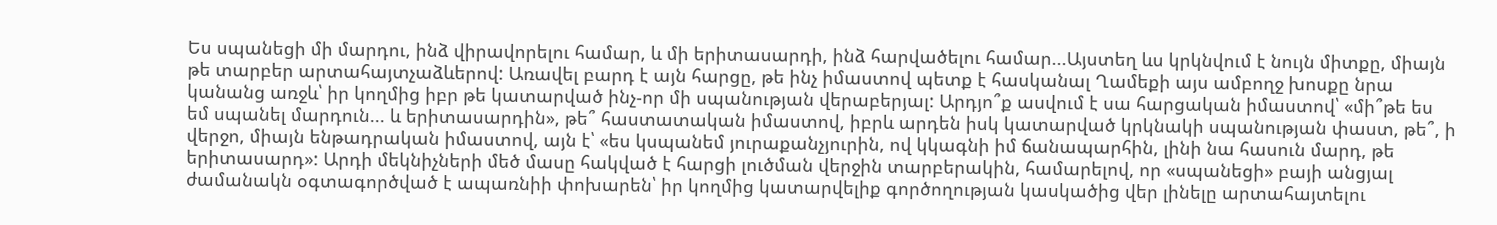Ես սպանեցի մի մարդու, ինձ վիրավորելու համար, և մի երիտասարդի, ինձ հարվածելու համար...Այստեղ ևս կրկնվում է նույն միտքը, միայն թե տարբեր արտահայտչաձևերով: Առավել բարդ է այն հարցը, թե ինչ իմաստով պետք է հասկանալ Ղամեքի այս ամբողջ խոսքը նրա կանանց առջև՝ իր կողմից իբր թե կատարված ինչ-որ մի սպանության վերաբերյալ: Արդյո՞ք ասվում է սա հարցական իմաստով՝ «մի՞թե ես եմ սպանել մարդուն... և երիտասարդին», թե՞ հաստատական իմաստով, իբրև արդեն իսկ կատարված կրկնակի սպանության փաստ, թե՞, ի վերջո, միայն ենթադրական իմաստով, այն է՝ «ես կսպանեմ յուրաքանչյուրին, ով կկագնի իմ ճանապարհին, լինի նա հասուն մարդ, թե երիտասարդ»: Արդի մեկնիչների մեծ մասը հակված է հարցի լուծման վերջին տարբերակին, համարելով, որ «սպանեցի» բայի անցյալ ժամանակն օգտագործված է ապառնիի փոխարեն՝ իր կողմից կատարվելիք գործողության կասկածից վեր լինելը արտահայտելու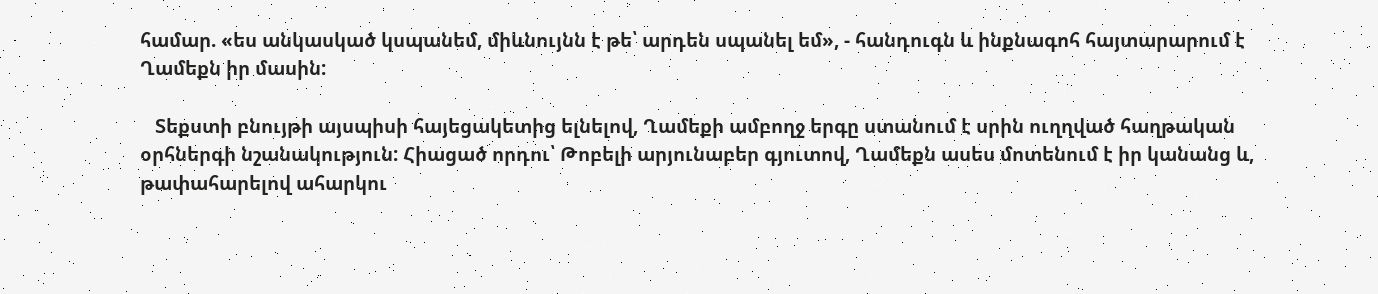համար. «ես անկասկած կսպանեմ, միևնույնն է թե՝ արդեն սպանել եմ», - հանդուգն և ինքնագոհ հայտարարում է Ղամեքն իր մասին:

   Տեքստի բնույթի այսպիսի հայեցակետից ելնելով, Ղամեքի ամբողջ երգը ստանում է սրին ուղղված հաղթական օրհներգի նշանակություն: Հիացած որդու՝ Թոբելի արյունաբեր գյուտով, Ղամեքն ասես մոտենում է իր կանանց և, թափահարելով ահարկու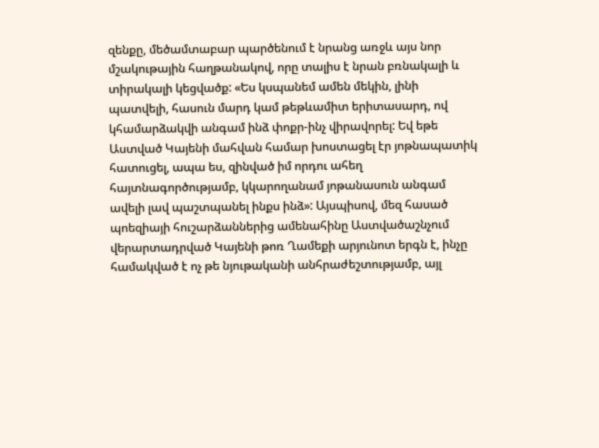զենքը, մեծամտաբար պարծենում է նրանց առջև այս նոր մշակութային հաղթանակով, որը տալիս է նրան բռնակալի և տիրակալի կեցվածք: «Ես կսպանեմ ամեն մեկին, լինի պատվելի, հասուն մարդ կամ թեթևամիտ երիտասարդ, ով կհամարձակվի անգամ ինձ փոքր-ինչ վիրավորել: Եվ եթե Աստված Կայենի մահվան համար խոստացել էր յոթնապատիկ հատուցել, ապա ես, զինված իմ որդու ահեղ հայտնագործությամբ, կկարողանամ յոթանասուն անգամ ավելի լավ պաշտպանել ինքս ինձ»: Այսպիսով, մեզ հասած պոեզիայի հուշարձաններից ամենահինը Աստվածաշնչում վերարտադրված Կայենի թոռ Ղամեքի արյունոտ երգն է, ինչը համակված է ոչ թե նյութականի անհրաժեշտությամբ, այլ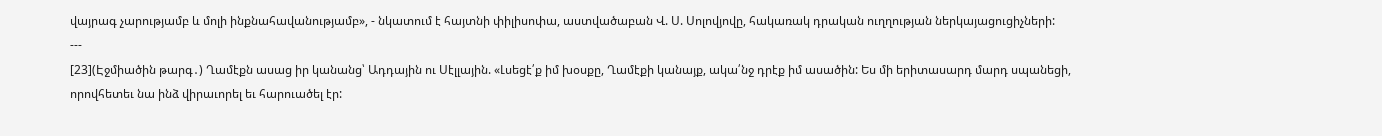վայրագ չարությամբ և մոլի ինքնահավանությամբ», - նկատում է հայտնի փիլիսոփա, աստվածաբան Վ. Ս. Սոլովյովը, հակառակ դրական ուղղության ներկայացուցիչների:
---
[23](Էջմիածին թարգ․) Ղամէքն ասաց իր կանանց՝ Ադդային ու Սէլլային. «Լսեցէ՛ք իմ խօսքը, Ղամէքի կանայք, ակա՛նջ դրէք իմ ասածին: Ես մի երիտասարդ մարդ սպանեցի, որովհետեւ նա ինձ վիրաւորել եւ հարուածել էր: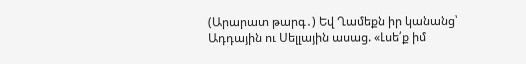(Արարատ թարգ․) Եվ Ղամեքն իր կանանց՝ Ադդային ու Սելլային ասաց. «Լսե՛ք իմ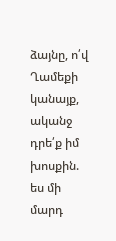ձայնը, ո՛վ Ղամեքի կանայք, ականջ դրե՛ք իմ խոսքին. ես մի մարդ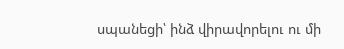սպանեցի՝ ինձ վիրավորելու ու մի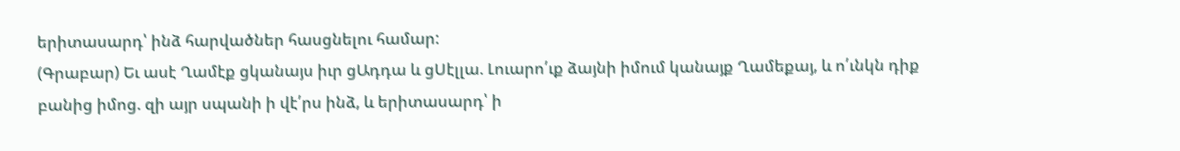երիտասարդ՝ ինձ հարվածներ հասցնելու համար:
(Գրաբար) Եւ ասէ Ղամէք ցկանայս իւր ցԱդդա և ցՍէլլա. Լուարո՛ւք ձայնի իմում կանայք Ղամեքայ, և ո՛ւնկն դիք բանից իմոց. զի այր սպանի ի վէ՛րս ինձ, և երիտասարդ՝ ի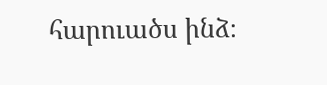հարուածս ինձ։